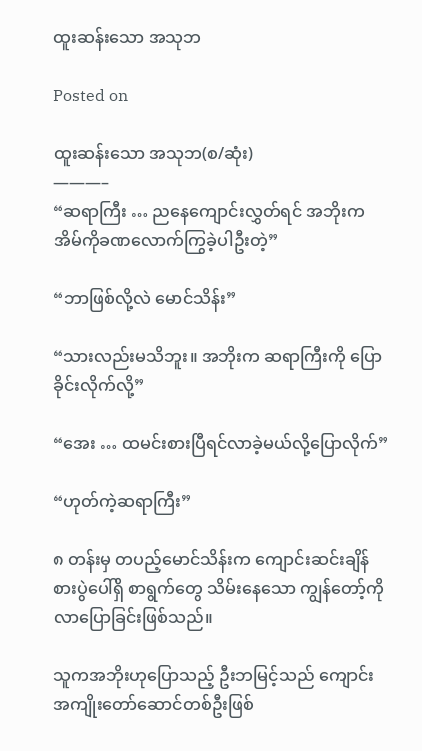ထူးဆန်းသော အသုဘ

Posted on

ထူးဆန်းသော အသုဘ(စ/ဆုံး)
———–
“ဆရာကြီး … ညနေကျောင်းလွှတ်ရင် အဘိုးက အိမ်ကိုခဏလောက်ကြွခဲ့ပါဦးတဲ့”

“ဘာဖြစ်လို့လဲ မောင်သိန်း”

“သားလည်းမသိဘူး။ အဘိုးက ဆရာကြီးကို ပြောခိုင်းလိုက်လို့”

“အေး … ထမင်းစားပြီရင်လာခဲ့မယ်လို့ပြောလိုက်”

“ဟုတ်ကဲ့ဆရာကြီး”

၈ တန်းမှ တပည့်မောင်သိန်းက ကျောင်းဆင်းချိန် စားပွဲပေါ်ရှိ စာရွက်တွေ သိမ်းနေသော ကျွန်တော့်ကို လာပြောခြင်းဖြစ်သည်။

သူကအဘိုးဟုပြောသည့် ဦးဘမြင့်သည် ကျောင်းအကျိုးတော်ဆောင်တစ်ဦးဖြစ်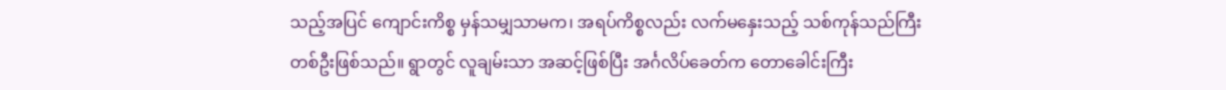သည့်အပြင် ကျောင်းကိစ္စ မှန်သမျှသာမက၊ အရပ်ကိစ္စလည်း လက်မနှေးသည့် သစ်ကုန်သည်ကြီးတစ်ဦးဖြစ်သည်။ ရွာတွင် လူချမ်းသာ အဆင့်ဖြစ်ပြီး အင်္ဂလိပ်ခေတ်က တောခေါင်းကြီး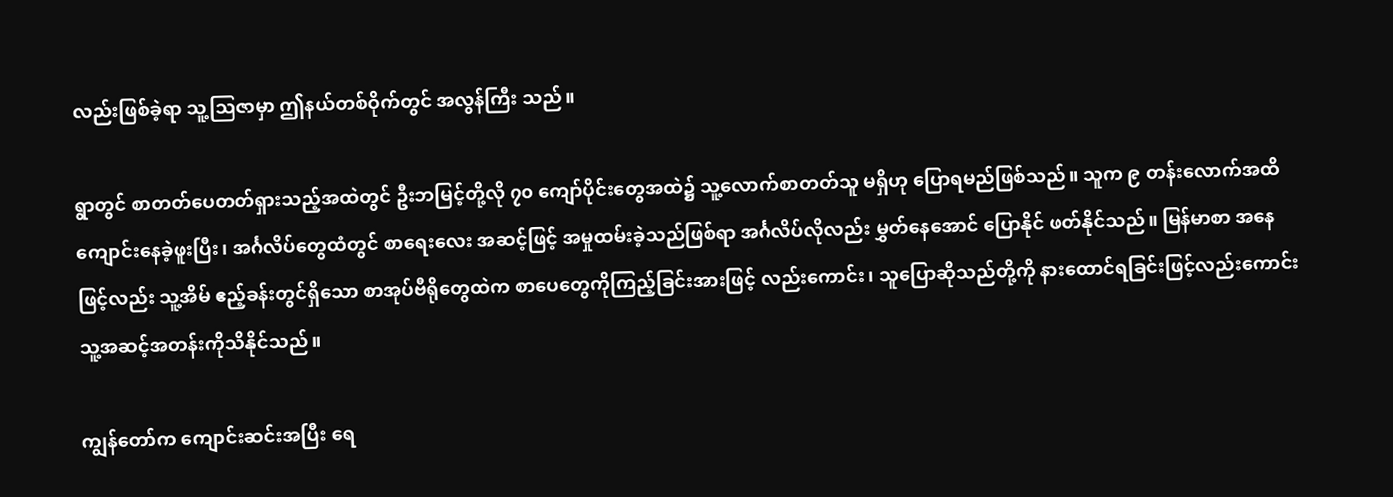လည်းဖြစ်ခဲ့ရာ သူ့ဩဇာမှာ ဤနယ်တစ်ဝိုက်တွင် အလွန်ကြီး သည်။

ရွာတွင် စာတတ်ပေတတ်ရှားသည့်အထဲတွင် ဦးဘမြင့်တို့လို ၇၀ ကျော်ပိုင်းတွေအထဲ၌ သူ့လောက်စာတတ်သူ မရှိဟု ပြောရမည်ဖြစ်သည်။ သူက ၉ တန်းလောက်အထိ ကျောင်းနေခဲ့ဖူးပြီး၊ အင်္ဂလိပ်တွေထံတွင် စာရေးလေး အဆင့်ဖြင့် အမှုထမ်းခဲ့သည်ဖြစ်ရာ အင်္ဂလိပ်လိုလည်း မွှတ်နေအောင် ပြောနိုင် ဖတ်နိုင်သည်။ မြန်မာစာ အနေဖြင့်လည်း သူ့အိမ် ဧည့်ခန်းတွင်ရှိသော စာအုပ်ဗီရိုတွေထဲက စာပေတွေကိုကြည့်ခြင်းအားဖြင့် လည်းကောင်း၊ သူပြောဆိုသည်တို့ကို နားထောင်ရခြင်းဖြင့်လည်းကောင်း သူ့အဆင့်အတန်းကိုသိနိုင်သည်။

ကျွန်တော်က ကျောင်းဆင်းအပြီး ရေ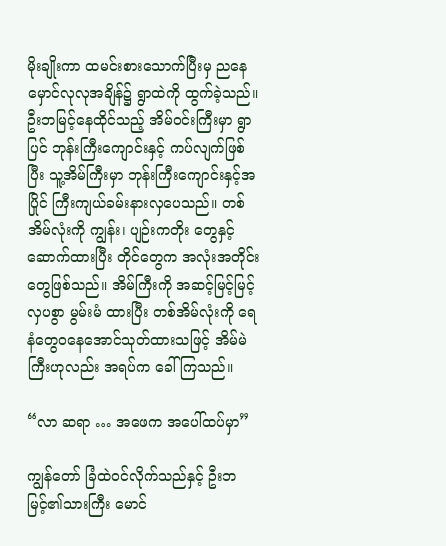မိုးချိုးကာ ထမင်းစားသောက်ပြီးမှ ညနေမှောင်လုလုအချိန်၌ ရွာထဲကို ထွက်ခဲ့သည်။ ဦးဘမြင့်နေထိုင်သည့် အိမ်ဝင်းကြီးမှာ ရွာပြင် ဘုန်းကြီးကျောင်းနှင့် ကပ်လျက်ဖြစ်ပြီး သူ့အိမ်ကြီးမှာ ဘုန်းကြီးကျောင်းနှင့်အပြိုင် ကြီးကျယ်ခမ်းနားလှပေသည်။ တစ်အိမ်လုံးကို ကျွန်း၊ ပျဉ်းကတိုး တွေနှင့် ဆောက်ထားပြီး တိုင်တွေက အလုံးအတိုင်းတွေဖြစ်သည်။ အိမ်ကြီးကို အဆင့်မြင့်မြင့် လှပစွာ မွမ်းမံ ထားပြီး တစ်အိမ်လုံးကို ရေနံတွေဝနေအောင်သုတ်ထားသဖြင့် အိမ်မဲကြီးဟုလည်း အရပ်က ခေါ်ကြသည်။

“လာ ဆရာ … အဖေက အပေါ်ထပ်မှာ”

ကျွန်တော် ခြံထဲဝင်လိုက်သည်နှင့် ဦးဘမြင့်၏သားကြီး မောင်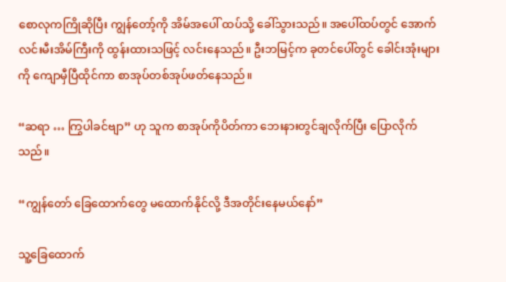စောလုကကြိုဆိုပြီး ကျွန်တော့်ကို အိမ်အပေါ် ထပ်သို့ ခေါ်သွားသည်။ အပေါ်ထပ်တွင် အောက်လင်းမီးအိမ်ကြီးကို ထွန်းထားသဖြင့် လင်းနေသည်။ ဦးဘမြင့်က ခုတင်ပေါ်တွင် ခေါင်းအုံးများကို ကျောမှီပြီထိုင်ကာ စာအုပ်တစ်အုပ်ဖတ်နေသည်။

“ဆရာ … ကြွပါခင်ဗျာ” ဟု သူက စာအုပ်ကိုပိတ်ကာ ဘေးနားတွင်ချလိုက်ပြီး ပြောလိုက်သည်။

“ကျွန်တော် ခြေထောက်တွေ မထောက်နိုင်လို့ ဒီအတိုင်းနေမယ်နော်”

သူ့ခြေထောက်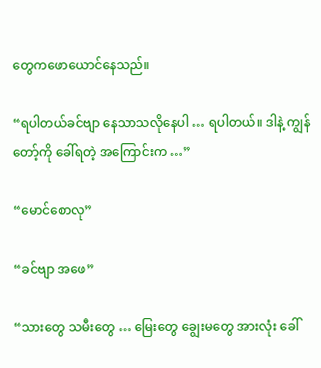တွေကဖောယောင်နေသည်။

“ရပါတယ်ခင်ဗျာ နေသာသလိုနေပါ … ရပါတယ်။ ဒါနဲ့ ကျွန်တော့်ကို ခေါ်ရတဲ့ အကြောင်းက …”

“မောင်စောလု”

“ခင်ဗျာ အဖေ”

“သားတွေ သမီးတွေ … မြေးတွေ ချွေးမတွေ အားလုံး ခေါ်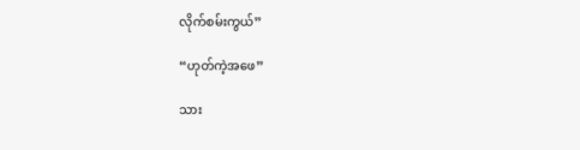လိုက်စမ်းကွယ်”

“ဟုတ်ကဲ့အဖေ”

သား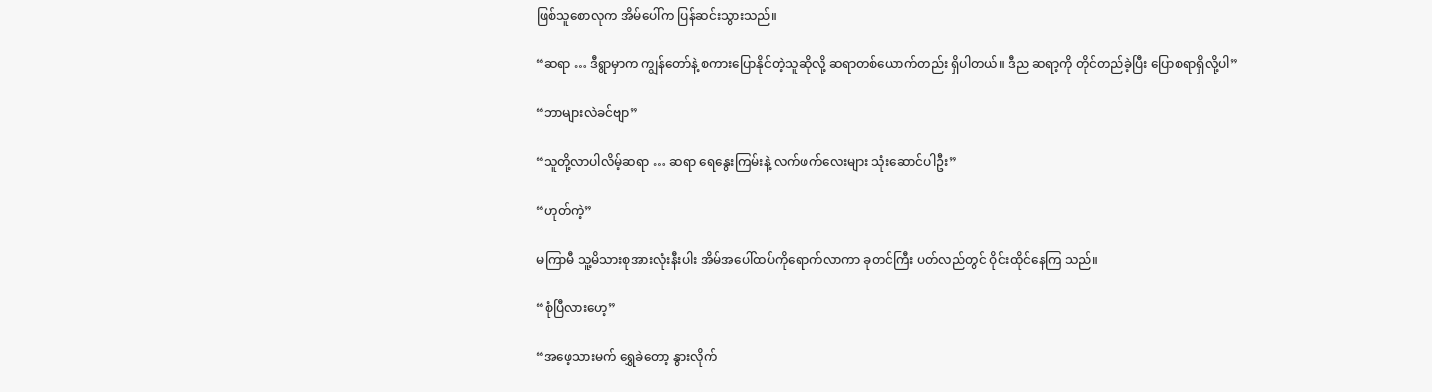ဖြစ်သူစောလုက အိမ်ပေါ်က ပြန်ဆင်းသွားသည်။

“ဆရာ … ဒီရွာမှာက ကျွန်တော်နဲ့ စကားပြောနိုင်တဲ့သူဆိုလို့ ဆရာတစ်ယောက်တည်း ရှိပါတယ်။ ဒီည ဆရာ့ကို တိုင်တည်ခဲ့ပြီး ပြောစရာရှိလို့ပါ”

“ဘာများလဲခင်ဗျာ”

“သူတို့လာပါလိမ့်ဆရာ … ဆရာ ရေနွေးကြမ်းနဲ့ လက်ဖက်လေးများ သုံးဆောင်ပါဦး”

“ဟုတ်ကဲ့”

မကြာမီ သူ့မိသားစုအားလုံးနီးပါး အိမ်အပေါ်ထပ်ကိုရောက်လာကာ ခုတင်ကြီး ပတ်လည်တွင် ဝိုင်းထိုင်နေကြ သည်။

“စုံပြီလားဟေ့”

“အဖေ့သားမက် ရွှေခဲတော့ နွားလိုက်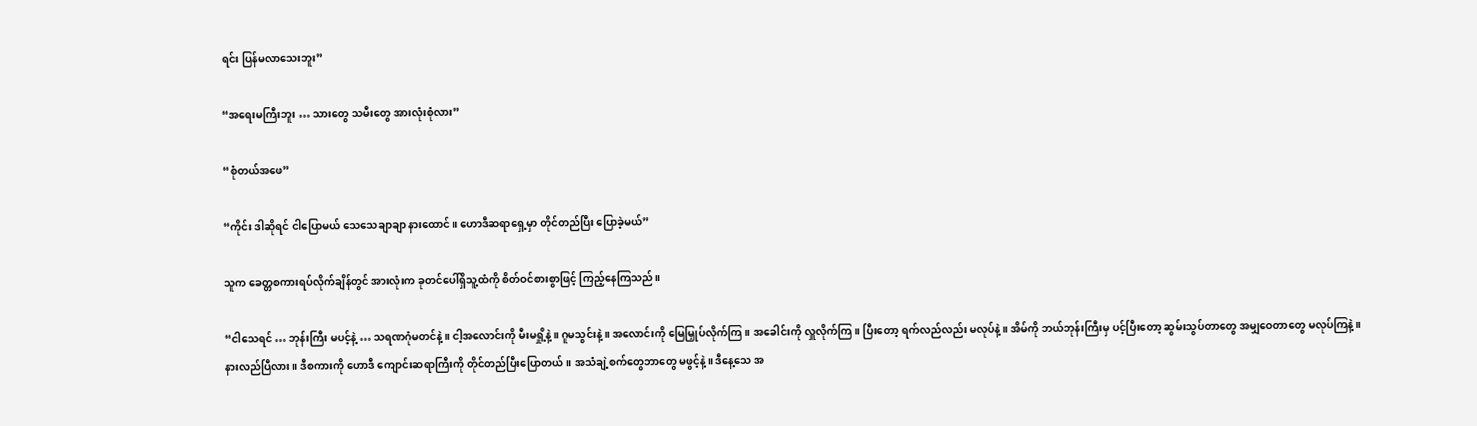ရင်း ပြန်မလာသေးဘူး”

“အရေးမကြီးဘူး … သားတွေ သမီးတွေ အားလုံးစုံလား”

“စုံတယ်အဖေ”

“ကိုင်း ဒါဆိုရင် ငါပြောမယ် သေသေချာချာ နားထောင်။ ဟောဒီဆရာရှေ့မှာ တိုင်တည်ပြီး ပြောခဲ့မယ်”

သူက ခေတ္တစကားရပ်လိုက်ချိန်တွင် အားလုံးက ခုတင်ပေါ်ရှိသူ့ထံကို စိတ်ဝင်စားစွာဖြင့် ကြည့်နေကြသည်။

“ငါသေရင် … ဘုန်းကြီး မပင့်နဲ့ … သရဏဂုံမတင်နဲ့။ ငါ့အလောင်းကို မီးမရှို့နဲ့။ ဂူမသွင်းနဲ့။ အလောင်းကို မြေမြှုပ်လိုက်ကြ။ အခေါင်းကို လှူလိုက်ကြ။ ပြီးတော့ ရက်လည်လည်း မလုပ်နဲ့။ အိမ်ကို ဘယ်ဘုန်းကြီးမှ ပင့်ပြီးတော့ ဆွမ်းသွပ်တာတွေ အမျှဝေတာတွေ မလုပ်ကြနဲ့။ နားလည်ပြီလား။ ဒီစကားကို ဟောဒီ ကျောင်းဆရာကြီးကို တိုင်တည်ပြီးပြောတယ်။ အသံချဲ့စက်တွေဘာတွေ မဖွင့်နဲ့။ ဒီနေ့သေ အ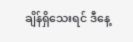ချိန်ရှိသေးရင် ဒီနေ့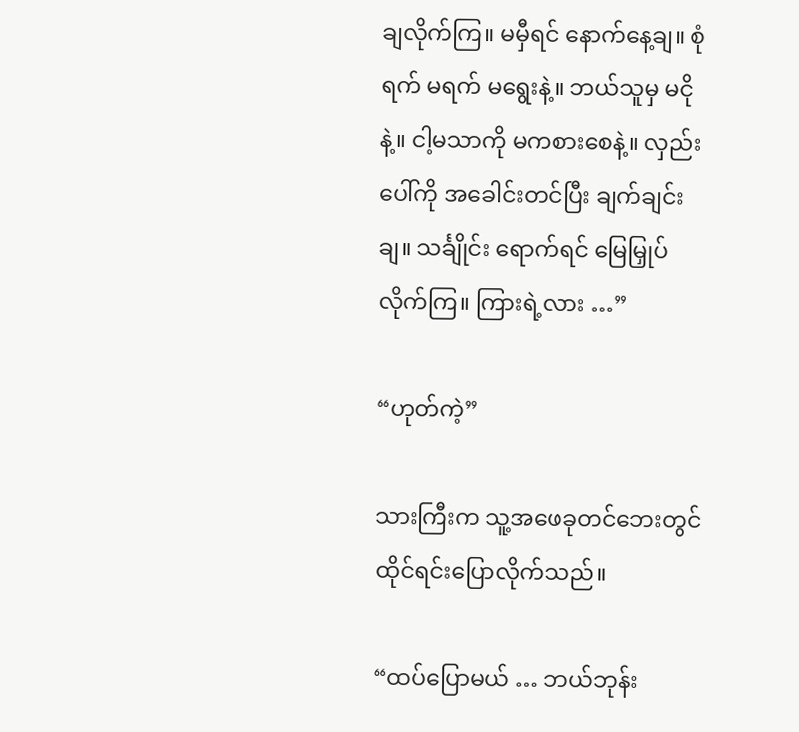ချလိုက်ကြ။ မမှီရင် နောက်နေ့ချ။ စုံရက် မရက် မရွေးနဲ့။ ဘယ်သူမှ မငိုနဲ့။ ငါ့မသာကို မကစားစေနဲ့။ လှည်းပေါ်ကို အခေါင်းတင်ပြီး ချက်ချင်းချ။ သင်္ချိုင်း ရောက်ရင် မြေမြှုပ်လိုက်ကြ။ ကြားရဲ့လား …”

“ဟုတ်ကဲ့”

သားကြီးက သူ့အဖေခုတင်ဘေးတွင် ထိုင်ရင်းပြောလိုက်သည်။

“ထပ်ပြောမယ် … ဘယ်ဘုန်း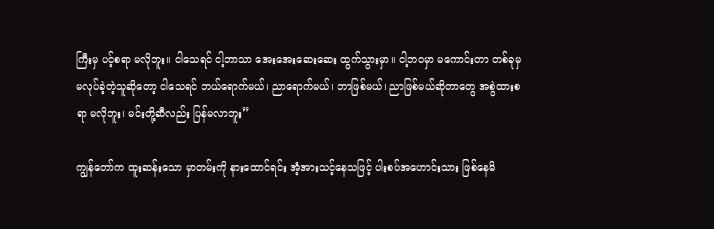ကြီးမှ ပင့်စရာ မလိုဘူး။ ငါသေရင် ငါ့ဘာသာ အေးအေးဆေးဆေး ထွက်သွားမှာ။ ငါ့ဘဝမှာ မကောင်းတာ တစ်ခုမှ မလုပ်ခဲ့တဲ့သူဆိုတော့ ငါသေရင် ဘယ်ရောက်မယ်၊ ညာရောက်မယ်၊ ဘာဖြစ်မယ်၊ ညာဖြစ်မယ်ဆိုတာတွေ အစွဲထားစရာ မလိုဘူး၊ မင်းတို့ဆီလည်း ပြန်မလာဘူး”

ကျွန်တော်က ထူးဆန်းသော မှာတမ်းကို နားထောင်ရင်း အံ့အားသင့်နေသဖြင့် ပါးစပ်အဟောင်းသား ဖြစ်နေမိ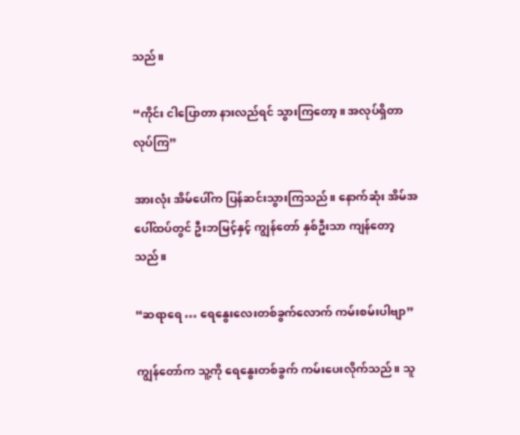သည်။

“ကိုင်း ငါပြောတာ နားလည်ရင် သွားကြတော့။ အလုပ်ရှိတာလုပ်ကြ”

အားလုံး အိမ်ပေါ်က ပြန်ဆင်းသွားကြသည်။ နောက်ဆုံး အိမ်အပေါ်ထပ်တွင် ဦးဘမြင့်နှင့် ကျွန်တော် နှစ်ဦးသာ ကျန်တော့သည်။

“ဆရာရေ … ရေနွေးလေးတစ်ခွက်လောက် ကမ်းစမ်းပါဗျာ”

ကျွန်တော်က သူ့ကို ရေနွေးတစ်ခွက် ကမ်းပေးလိုက်သည်။ သူ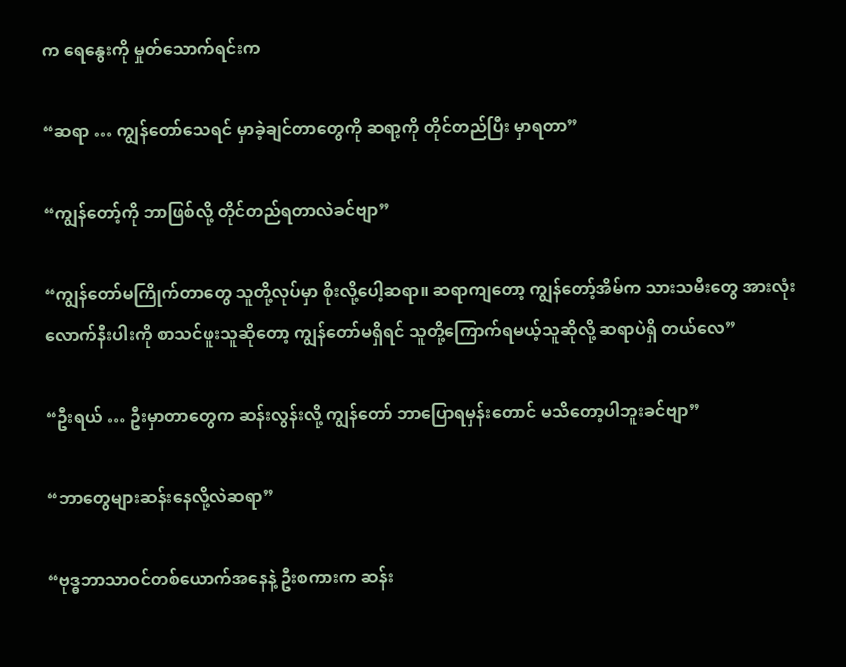က ရေနွေးကို မှုတ်သောက်ရင်းက

“ဆရာ … ကျွန်တော်သေရင် မှာခဲ့ချင်တာတွေကို ဆရာ့ကို တိုင်တည်ပြီး မှာရတာ”

“ကျွန်တော့်ကို ဘာဖြစ်လို့ တိုင်တည်ရတာလဲခင်ဗျာ”

“ကျွန်တော်မကြိုက်တာတွေ သူတို့လုပ်မှာ စိုးလို့ပေါ့ဆရာ။ ဆရာကျတော့ ကျွန်တော့်အိမ်က သားသမီးတွေ အားလုံးလောက်နီးပါးကို စာသင်ဖူးသူဆိုတော့ ကျွန်တော်မရှိရင် သူတို့ကြောက်ရမယ့်သူဆိုလို့ ဆရာပဲရှိ တယ်လေ”

“ဦးရယ် … ဦးမှာတာတွေက ဆန်းလွန်းလို့ ကျွန်တော် ဘာပြောရမှန်းတောင် မသိတော့ပါဘူးခင်ဗျာ”

“ဘာတွေများဆန်းနေလို့လဲဆရာ”

“ဗုဒ္ဓဘာသာဝင်တစ်ယောက်အနေနဲ့ ဦးစကားက ဆန်း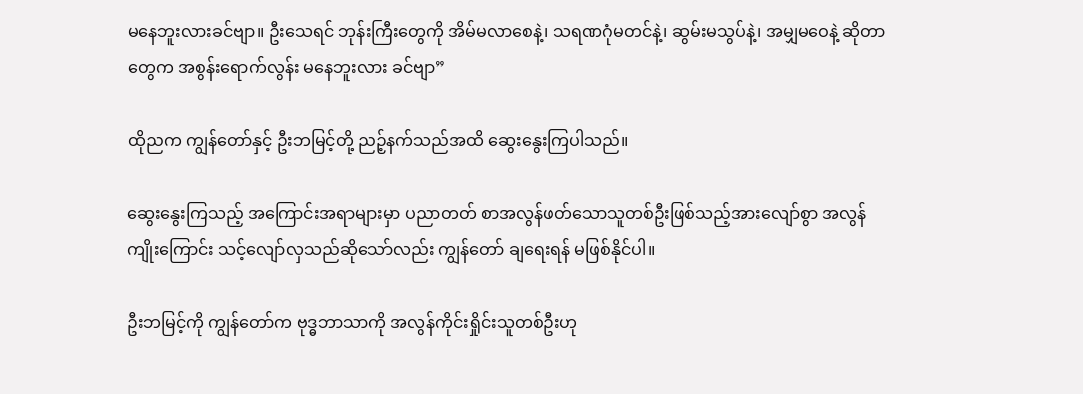မနေဘူးလားခင်ဗျာ။ ဦးသေရင် ဘုန်းကြီးတွေကို အိမ်မလာစေနဲ့၊ သရဏဂုံမတင်နဲ့၊ ဆွမ်းမသွပ်နဲ့၊ အမျှမဝေနဲ့ ဆိုတာတွေက အစွန်းရောက်လွန်း မနေဘူးလား ခင်ဗျာ”

ထိုညက ကျွန်တော်နှင့် ဦးဘမြင့်တို့ ညဉ့်နက်သည်အထိ ဆွေးနွေးကြပါသည်။

ဆွေးနွေးကြသည့် အကြောင်းအရာများမှာ ပညာတတ် စာအလွန်ဖတ်သောသူတစ်ဦးဖြစ်သည့်အားလျော်စွာ အလွန်ကျိုးကြောင်း သင့်လျော်လှသည်ဆိုသော်လည်း ကျွန်တော် ချရေးရန် မဖြစ်နိုင်ပါ။

ဦးဘမြင့်ကို ကျွန်တော်က ဗုဒ္ဓဘာသာကို အလွန်ကိုင်းရှိုင်းသူတစ်ဦးဟု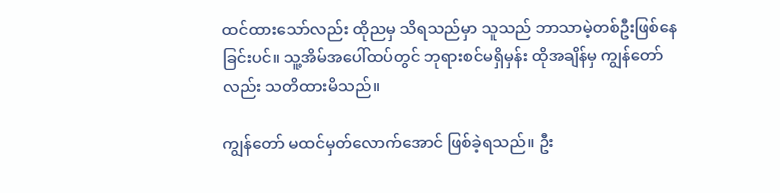ထင်ထားသော်လည်း ထိုညမှ သိရသည်မှာ သူသည် ဘာသာမဲ့တစ်ဦးဖြစ်နေခြင်းပင်။ သူ့အိမ်အပေါ်ထပ်တွင် ဘုရားစင်မရှိမှန်း ထိုအချိန်မှ ကျွန်တော်လည်း သတိထားမိသည်။

ကျွန်တော် မထင်မှတ်လောက်အောင် ဖြစ်ခဲ့ရသည်။ ဦး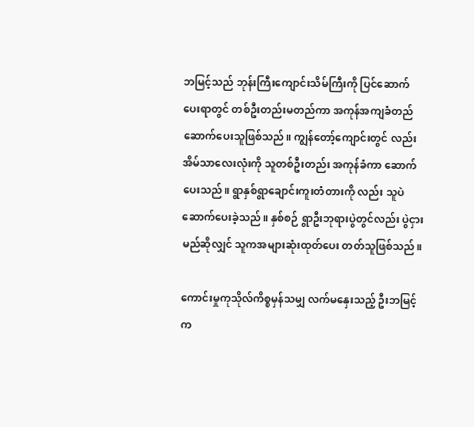ဘမြင့်သည် ဘုန်းကြီးကျောင်းသိမ်ကြီးကို ပြင်ဆောက် ပေးရာတွင် တစ်ဦးတည်းမတည်ကာ အကုန်အကျခံတည်ဆောက်ပေးသူဖြစ်သည်။ ကျွန်တော့်ကျောင်းတွင် လည်း အိမ်သာလေးလုံးကို သူတစ်ဦးတည်း အကုန်ခံကာ ဆောက်ပေးသည်။ ရွာနှစ်ရွာချောင်းကူးတံတားကို လည်း သူပဲဆောက်ပေးခဲ့သည်။ နှစ်စဉ် ရွာဦးဘုရားပွဲတွင်လည်း ပွဲငှားမည်ဆိုလျှင် သူကအများဆုံးထုတ်ပေး တတ်သူဖြစ်သည်။

ကောင်းမှုကုသိုလ်ကိစ္စမှန်သမျှ လက်မနှေးသည့် ဦးဘမြင့်က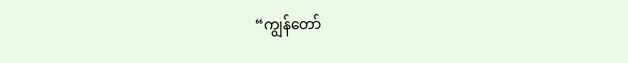“ကျွန်တော်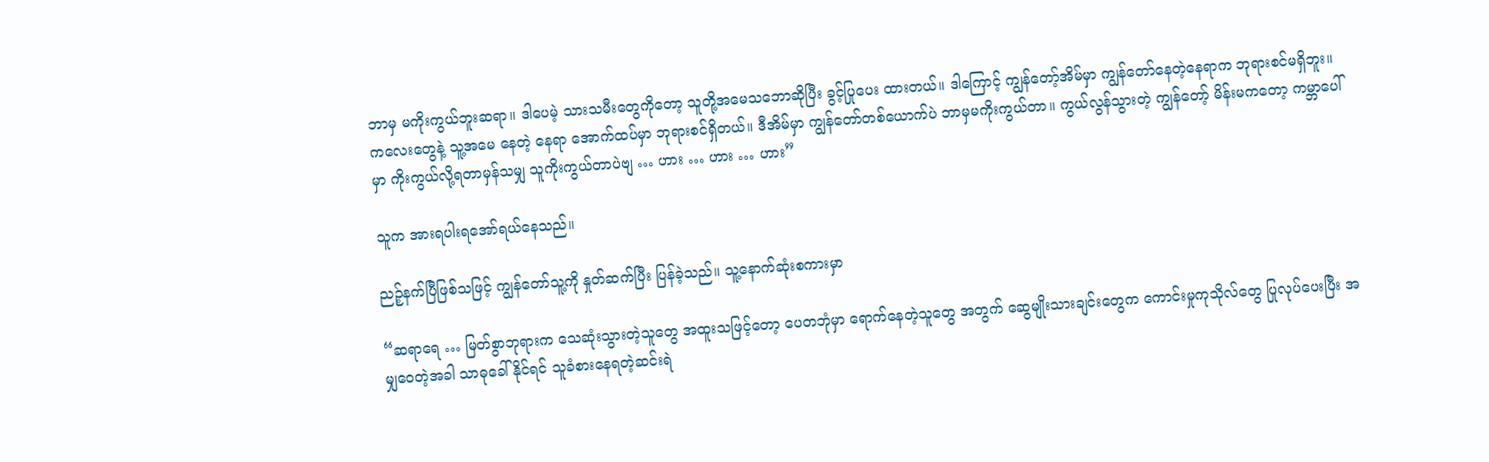ဘာမှ မကိုးကွယ်ဘူးဆရာ။ ဒါပေမဲ့ သားသမီးတွေကိုတော့ သူတို့အမေသဘောဆိုပြီး ခွင့်ပြုပေး ထားတယ်။ ဒါကြောင့် ကျွန်တော့်အိမ်မှာ ကျွန်တော်နေတဲ့နေရာက ဘုရားစင်မရှိဘူး။ ကလေးတွေနဲ့ သူ့အမေ နေတဲ့ နေရာ အောက်ထပ်မှာ ဘုရားစင်ရှိတယ်။ ဒီအိမ်မှာ ကျွန်တော်တစ်ယောက်ပဲ ဘာမှမကိုးကွယ်တာ။ ကွယ်လွန်သွားတဲ့ ကျွန်တော့် မိန်းမကတော့ ကမ္ဘာပေါ်မှာ ကိုးကွယ်လို့ရတာမှန်သမျှ သူကိုးကွယ်တာပဲဗျ … ဟား … ဟား … ဟား”

သူက အားရပါးရအော်ရယ်နေသည်။

ညဉ့်နက်ပြီဖြစ်သဖြင့် ကျွန်တော်သူ့ကို နှုတ်ဆက်ပြီး ပြန်ခဲ့သည်။ သူ့နောက်ဆုံးစကားမှာ

“ဆရာရေ … မြတ်စွာဘုရားက သေဆုံးသွားတဲ့သူတွေ အထူးသဖြင့်တော့ ပေတဘုံမှာ ရောက်နေတဲ့သူတွေ အတွက် ဆွေမျိုးသားချင်းတွေက ကောင်းမှုကုသိုလ်တွေ ပြုလုပ်ပေးပြီး အမျှဝေတဲ့အခါ သာဓုခေါ်နိုင်ရင် သူခံစားနေရတဲ့ဆင်းရဲ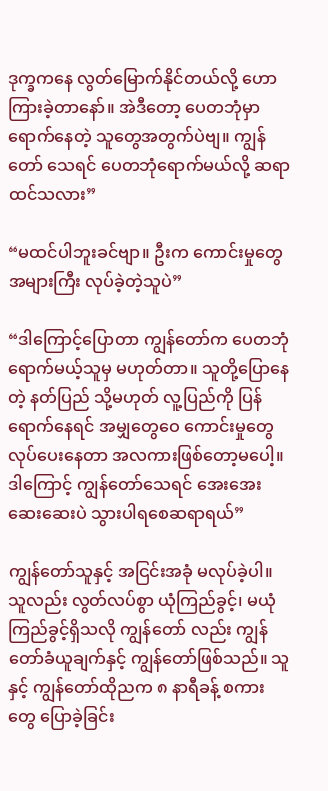ဒုက္ခကနေ လွတ်မြောက်နိုင်တယ်လို့ ဟောကြားခဲ့တာနော်။ အဲဒီတော့ ပေတဘုံမှာ ရောက်နေတဲ့ သူတွေအတွက်ပဲဗျ။ ကျွန်တော် သေရင် ပေတဘုံရောက်မယ်လို့ ဆရာထင်သလား”

“မထင်ပါဘူးခင်ဗျာ။ ဦးက ကောင်းမှုတွေ အများကြီး လုပ်ခဲ့တဲ့သူပဲ”

“ဒါကြောင့်ပြောတာ ကျွန်တော်က ပေတဘုံရောက်မယ့်သူမှ မဟုတ်တာ။ သူတို့ပြောနေတဲ့ နတ်ပြည် သို့မဟုတ် လူ့ပြည်ကို ပြန်ရောက်နေရင် အမျှတွေဝေ ကောင်းမှုတွေလုပ်ပေးနေတာ အလကားဖြစ်တော့မပေါ့။ ဒါကြောင့် ကျွန်တော်သေရင် အေးအေးဆေးဆေးပဲ သွားပါရစေဆရာရယ်”

ကျွန်တော်သူနှင့် အငြင်းအခုံ မလုပ်ခဲ့ပါ။ သူလည်း လွတ်လပ်စွာ ယုံကြည်ခွင့်၊ မယုံကြည်ခွင့်ရှိသလို ကျွန်တော် လည်း ကျွန်တော်ခံယူချက်နှင့် ကျွန်တော်ဖြစ်သည်။ သူနှင့် ကျွန်တော်ထိုညက ၈ နာရီခန့် စကားတွေ ပြောခဲ့ခြင်း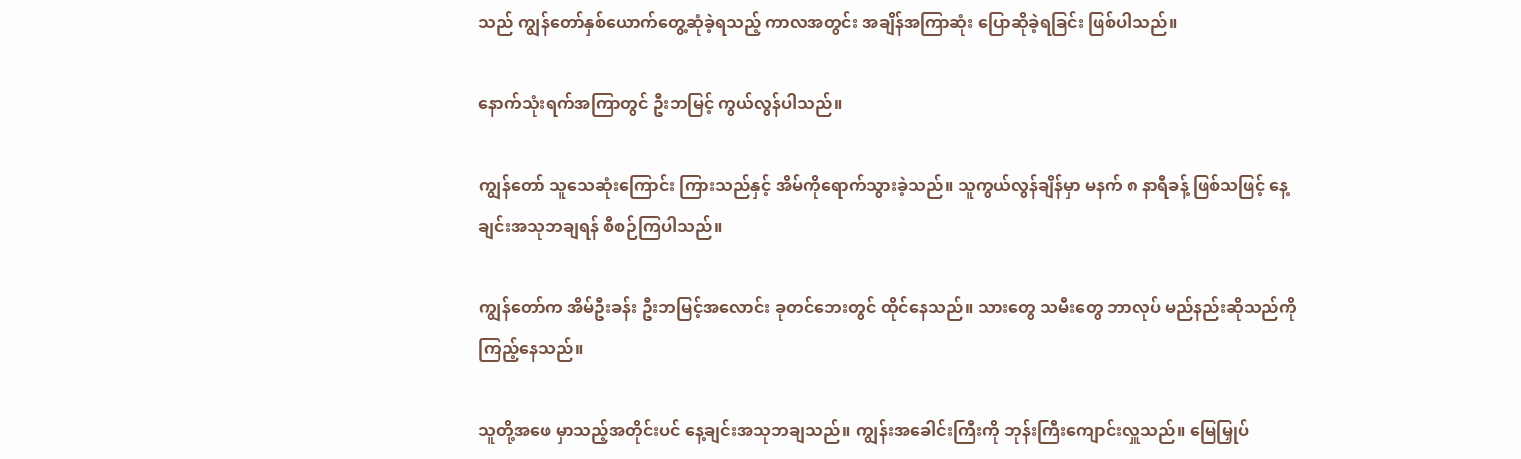သည် ကျွန်တော်နှစ်ယောက်တွေ့ဆုံခဲ့ရသည့် ကာလအတွင်း အချိန်အကြာဆုံး ပြောဆိုခဲ့ရခြင်း ဖြစ်ပါသည်။

နောက်သုံးရက်အကြာတွင် ဦးဘမြင့် ကွယ်လွန်ပါသည်။

ကျွန်တော် သူသေဆုံးကြောင်း ကြားသည်နှင့် အိမ်ကိုရောက်သွားခဲ့သည်။ သူကွယ်လွန်ချိန်မှာ မနက် ၈ နာရီခန့် ဖြစ်သဖြင့် နေ့ချင်းအသုဘချရန် စီစဉ်ကြပါသည်။

ကျွန်တော်က အိမ်ဦးခန်း ဦးဘမြင့်အလောင်း ခုတင်ဘေးတွင် ထိုင်နေသည်။ သားတွေ သမီးတွေ ဘာလုပ် မည်နည်းဆိုသည်ကို ကြည့်နေသည်။

သူတို့အဖေ မှာသည့်အတိုင်းပင် နေ့ချင်းအသုဘချသည်။ ကျွန်းအခေါင်းကြီးကို ဘုန်းကြီးကျောင်းလှူသည်။ မြေမြှုပ်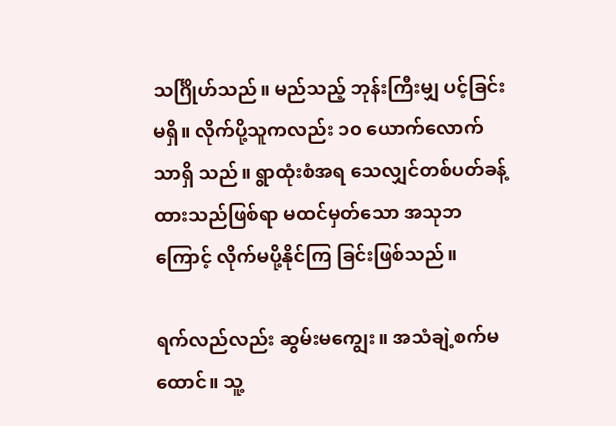သင်္ဂြိုဟ်သည်။ မည်သည့် ဘုန်းကြီးမျှ ပင့်ခြင်းမရှိ။ လိုက်ပို့သူကလည်း ၁၀ ယောက်လောက်သာရှိ သည်။ ရွာထုံးစံအရ သေလျှင်တစ်ပတ်ခန့်ထားသည်ဖြစ်ရာ မထင်မှတ်သော အသုဘကြောင့် လိုက်မပို့နိုင်ကြ ခြင်းဖြစ်သည်။

ရက်လည်လည်း ဆွမ်းမကျွေး။ အသံချဲ့စက်မထောင်။ သူ့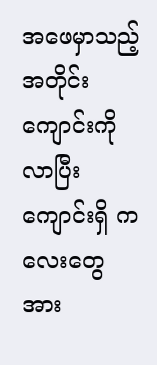အဖေမှာသည့်အတိုင်း ကျောင်းကိုလာပြီး ကျောင်းရှိ ကလေးတွေ အား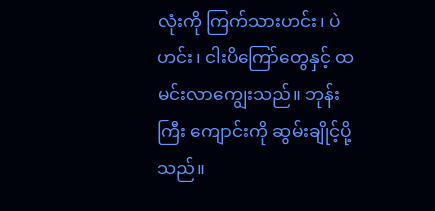လုံးကို ကြက်သားဟင်း၊ ပဲဟင်း၊ ငါးပိကြော်တွေနှင့် ထမင်းလာကျွေးသည်။ ဘုန်းကြီး ကျောင်းကို ဆွမ်းချိုင့်ပို့သည်။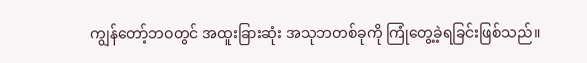ကျွန်တော့်ဘဝတွင် အထူးခြားဆုံး အသုဘတစ်ခုကို ကြုံတွေ့ခဲ့ရခြင်းဖြစ်သည်။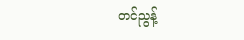တင်ညွန့်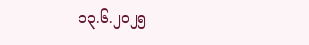၁၃.၆.၂၀၂၅